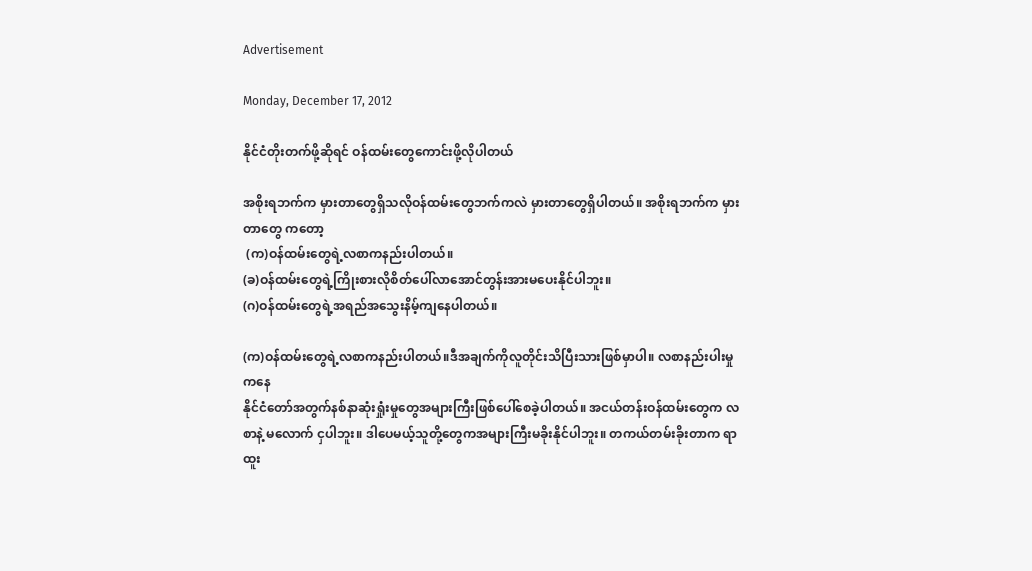Advertisement

Monday, December 17, 2012

နိုင်ငံတိုးတက်ဖို့ဆိုရင် ဝန်ထမ်းတွေကောင်းဖို့လိုပါတယ်

အစိုးရဘက်က မှားတာတွေရှိသလိုဝန်ထမ်းတွေဘက်ကလဲ မှားတာတွေရှိပါတယ်။ အစိုးရဘက်က မှားတာတွေ ကတော့
 (က)ဝန်ထမ်းတွေရဲ့လစာကနည်းပါတယ်။
(ခ)ဝန်ထမ်းတွေရဲ့ကြိုးစားလိုစိတ်ပေါ်လာအောင်တွန်းအားမပေးနိုင်ပါဘူး။
(ဂ)ဝန်ထမ်းတွေရဲ့အရည်အသွေးနိမ့်ကျနေပါတယ်။

(က)ဝန်ထမ်းတွေရဲ့လစာကနည်းပါတယ်။ဒီအချက်ကိုလူတိုင်းသိပြီးသားဖြစ်မှာပါ။ လစာနည်းပါးမှုကနေ
နိုင်ငံတော်အတွက်နစ်နာဆုံးရှုံးမှုတွေအများကြီးဖြစ်ပေါ်စေခဲ့ပါတယ်။ အငယ်တန်းဝန်ထမ်းတွေက လစာနဲ့ မလောက် ငှပါဘူး။ ဒါပေမယ့်သူတို့တွေကအများကြီးမခိုးနိုင်ပါဘူး။ တကယ်တမ်းခိုးတာက ရာထူး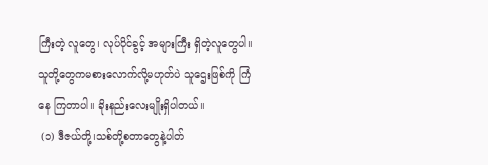ကြီးတဲ့ လူတွေ၊ လုပ်ပိုင်ခွင့် အများကြီး ရှိတဲ့လူတွေပါ။ သူတို့တွေကမစားလောက်လို့မဟုတ်ပဲ သူဌေးဖြစ်ကို ကြံနေ ကြတာပါ။ ခိုးနည်းလေးမျိုးရှိပါတယ်။
 (၁) ဒီဇယ်တို့၊သစ်တို့စတာတွေနဲ့ပါတ်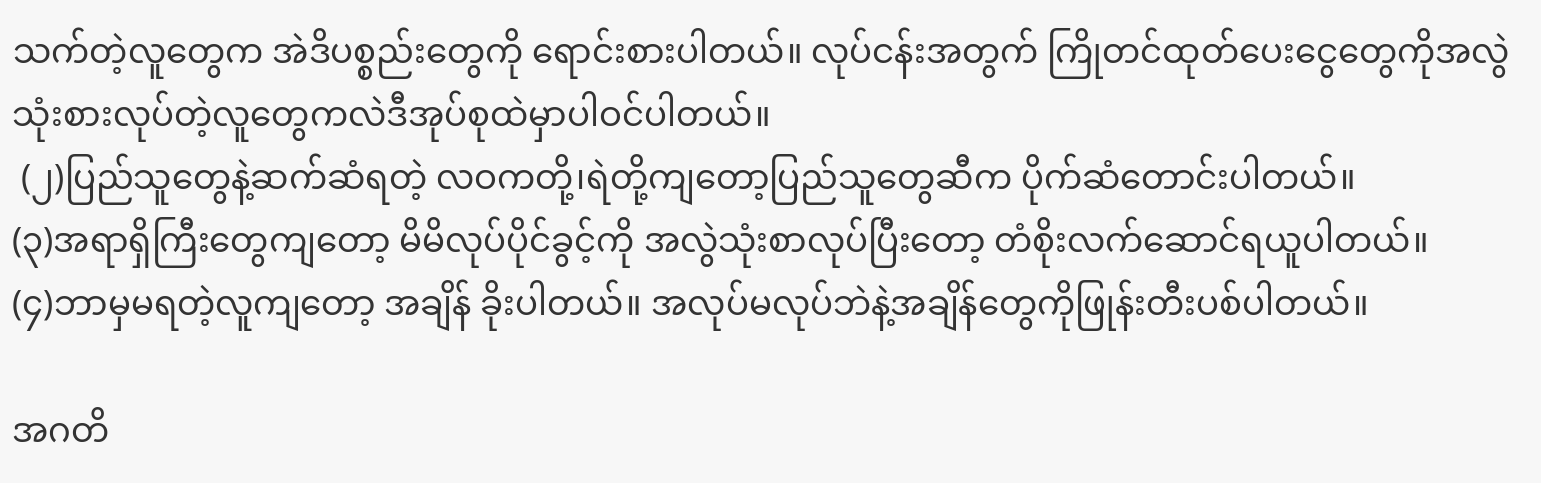သက်တဲ့လူတွေက အဲဒိပစ္စည်းတွေကို ရောင်းစားပါတယ်။ လုပ်ငန်းအတွက် ကြိုတင်ထုတ်ပေးငွေတွေကိုအလွဲသုံးစားလုပ်တဲ့လူတွေကလဲဒီအုပ်စုထဲမှာပါဝင်ပါတယ်။
 (၂)ပြည်သူတွေနဲ့ဆက်ဆံရတဲ့ လဝကတို့၊ရဲတို့ကျတော့ပြည်သူတွေဆီက ပိုက်ဆံတောင်းပါတယ်။
(၃)အရာရှိကြီးတွေကျတော့ မိမိလုပ်ပိုင်ခွင့်ကို အလွဲသုံးစာလုပ်ပြီးတော့ တံစိုးလက်ဆောင်ရယူပါတယ်။
(၄)ဘာမှမရတဲ့လူကျတော့ အချိန် ခိုးပါတယ်။ အလုပ်မလုပ်ဘဲနဲ့အချိန်တွေကိုဖြုန်းတီးပစ်ပါတယ်။

အဂတိ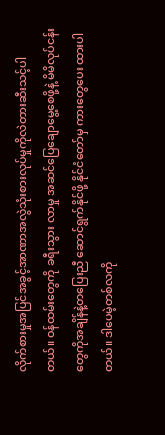လိုက်စားမှုအပြင်အခွင့်အာဏာအလွဲသုံးစားလုပ်မှုကိုလဲတားဆီးသင့်ပါတယ်။ ဝန်ထမ်းတွေကို ခရီးသွား လာမှု အဆင်ပြေချောမွေ့စေဖို့နဲ့ မိမိလုပ်ငန်းတွေကိုအချိန်နဲ့တပြေးညီ ဆောင်ရွက်နိုင်ဖို့ နိုင်ငံတော်မှ ကားတွေပေး ထားပါတယ်။ ဒါပေမဲ့တစ်လကို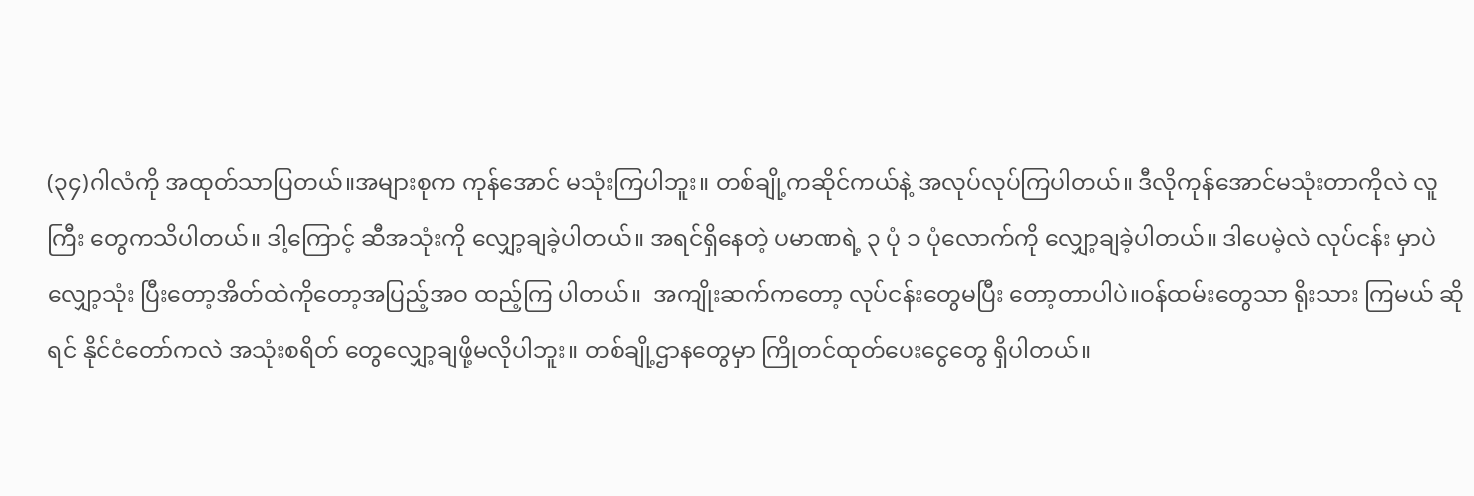(၃၄)ဂါလံကို အထုတ်သာပြတယ်။အများစုက ကုန်အောင် မသုံးကြပါဘူး။ တစ်ချို့ကဆိုင်ကယ်နဲ့ အလုပ်လုပ်ကြပါတယ်။ ဒီလိုကုန်အောင်မသုံးတာကိုလဲ လူကြီး တွေကသိပါတယ်။ ဒါ့ကြောင့် ဆီအသုံးကို လျှော့ချခဲ့ပါတယ်။ အရင်ရှိနေတဲ့ ပမာဏရဲ့ ၃ ပုံ ၁ ပုံလောက်ကို လျှော့ချခဲ့ပါတယ်။ ဒါပေမဲ့လဲ လုပ်ငန်း မှာပဲ လျှော့သုံး ပြီးတော့အိတ်ထဲကိုတော့အပြည့်အဝ ထည့်ကြ ပါတယ်။  အကျိုးဆက်ကတော့ လုပ်ငန်းတွေမပြီး တော့တာပါပဲ။ဝန်ထမ်းတွေသာ ရိုးသား ကြမယ် ဆိုရင် နိုင်ငံတော်ကလဲ အသုံးစရိတ် တွေလျှော့ချဖို့မလိုပါဘူး။ တစ်ချို့ဌာနတွေမှာ ကြိုတင်ထုတ်ပေးငွေတွေ ရှိပါတယ်။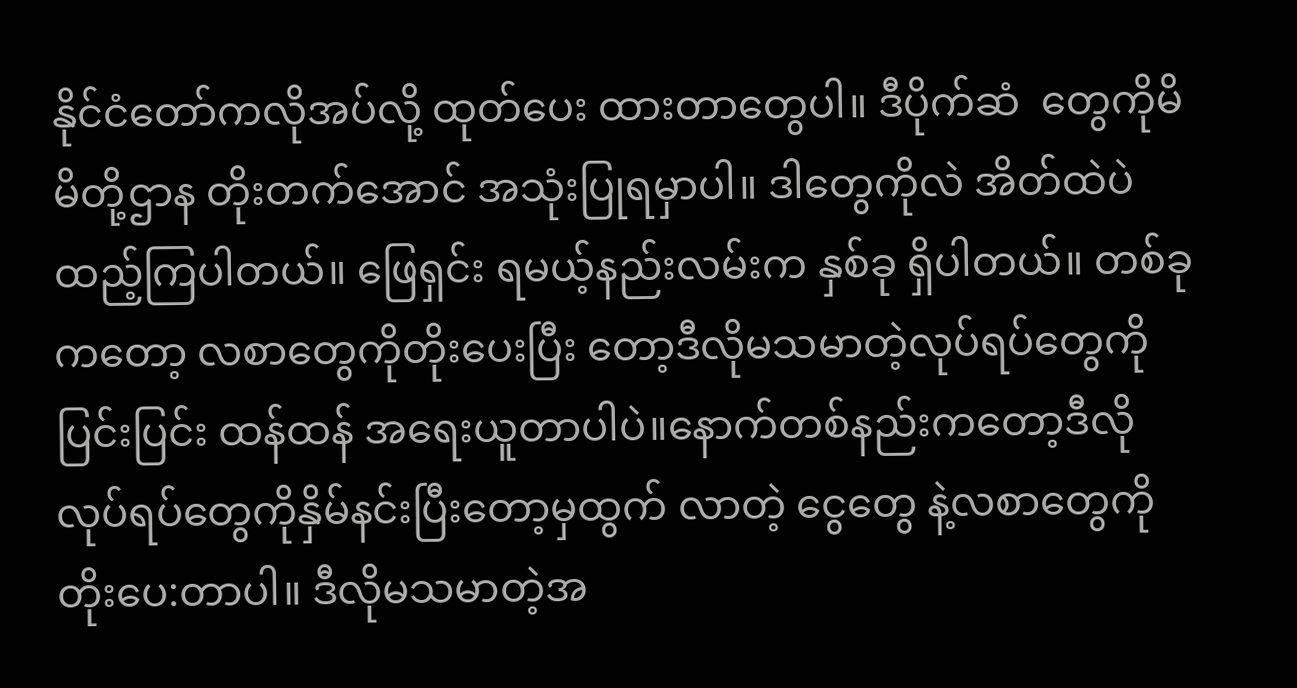နိုင်ငံတော်ကလိုအပ်လို့ ထုတ်ပေး ထားတာတွေပါ။ ဒီပိုက်ဆံ  တွေကိုမိမိတို့ဌာန တိုးတက်အောင် အသုံးပြုရမှာပါ။ ဒါတွေကိုလဲ အိတ်ထဲပဲ ထည့်ကြပါတယ်။ ဖြေရှင်း ရမယ့်နည်းလမ်းက နှစ်ခု ရှိပါတယ်။ တစ်ခုကတော့ လစာတွေကိုတိုးပေးပြီး တော့ဒီလိုမသမာတဲ့လုပ်ရပ်တွေကို ပြင်းပြင်း ထန်ထန် အရေးယူတာပါပဲ။နောက်တစ်နည်းကတော့ဒီလိုလုပ်ရပ်တွေကိုနှိမ်နင်းပြီးတော့မှထွက် လာတဲ့ ငွေတွေ နဲ့လစာတွေကို တိုးပေ:တာပါ။ ဒီလိုမသမာတဲ့အ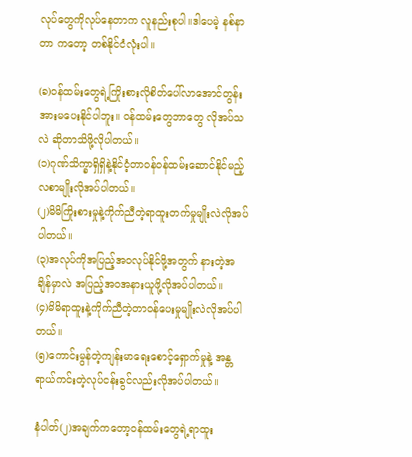လုပ်တွေကိုလုပ်နေတာက လူနည်းစုပါ။ဒါပေမဲ့ နစ်နာတာ ကတော့ တစ်နိုင်ငံလုံးပါ။

(ခ)ဝန်ထမ်းတွေရဲ့ကြိုးစားလိုစိတ်ပေါ်လာအောင်တွန်းအားမပေးနိုင်ပါဘူး။ ဝန်ထမ်းတွေဘာတွေ လိုအပ်သလဲ ဆိုတာသိဖို့လိုပါတယ်။
(၁)ဂုဏ်သိက္ခာရှိရှိနဲ့နိုင်ငံ့တာဝန်ဝန်ထမ်းဆောင်နိုင်မည့်လစာမျိုးလိုအပ်ပါတယ်။
(၂)မိမိကြိုးစားမှုနဲ့ကိုက်ညီတဲ့ရာထူးတက်မှုမျိုးလဲလိုအပ်ပါတယ်။
(၃)အလုပ်ကိုအပြည့်အဝလုပ်နိုင်ဖို့အတွက် နားတဲ့အချိန်မှာလဲ အပြည့်အဝအနားယူဖို့လိုအပ်ပါတယ်။
(၄)မိမိရာထူးနဲ့ကိုက်ညီတဲ့တာဝန်ပေးမှုမျိုးလဲလိုအပ်ပါတယ်။
(၅)ကောင်းမွန်တဲ့ကျန်းမာရေးစောင့်ရှောက်မှုနဲ့ အန္တရာယ်ကင်းတဲ့လုပ်ငန်းခွင်လည်းလိုအပ်ပါတယ်။

နံပါတ်(၂)အချက်ကတော့ဝန်ထမ်းတွေရဲ့ရာထူး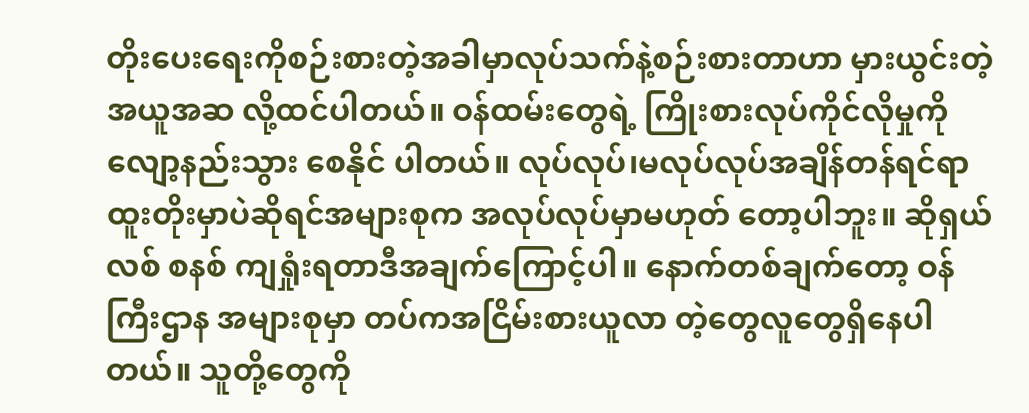တိုးပေးရေးကိုစဉ်းစားတဲ့အခါမှာလုပ်သက်နဲ့စဉ်းစားတာဟာ မှားယွင်းတဲ့အယူအဆ လို့ထင်ပါတယ်။ ဝန်ထမ်းတွေရဲ့ ကြိုးစားလုပ်ကိုင်လိုမှုကိုလျော့နည်းသွား စေနိုင် ပါတယ်။ လုပ်လုပ်၊မလုပ်လုပ်အချိန်တန်ရင်ရာထူးတိုးမှာပဲဆိုရင်အများစုက အလုပ်လုပ်မှာမဟုတ် တော့ပါဘူး။ ဆိုရှယ်လစ် စနစ် ကျရှုံးရတာဒီအချက်ကြောင့်ပါ။ နောက်တစ်ချက်တော့ ဝန်ကြီးဌာန အများစုမှာ တပ်ကအငြိမ်းစားယူလာ တဲ့တွေလူတွေရှိနေပါတယ်။ သူတို့တွေကို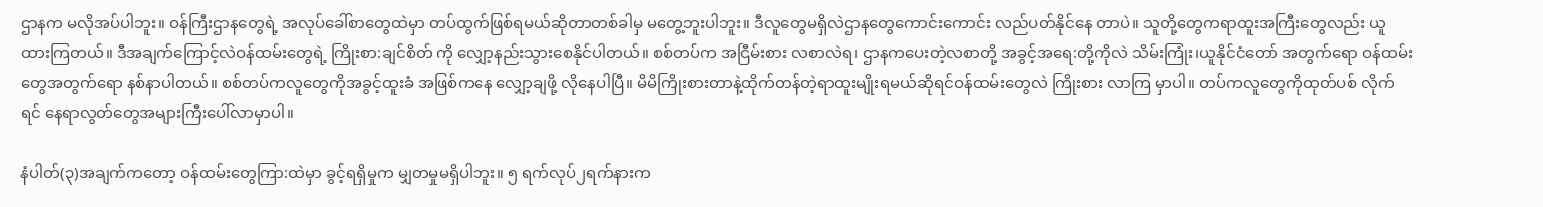ဌာနက မလိုအပ်ပါဘူး။ ဝန်ကြီးဌာနတွေရဲ့ အလုပ်ခေါ်စာတွေထဲမှာ တပ်ထွက်ဖြစ်ရမယ်ဆိုတာတစ်ခါမှ မတွေ့ဘူးပါဘူး။ ဒီလူတွေမရှိလဲဌာနတွေကောင်းကောင်း လည်ပတ်နိုင်နေ တာပဲ။ သူတို့တွေကရာထူးအကြီးတွေလည်း ယူထားကြတယ်။ ဒီအချက်ကြောင့်လဲဝန်ထမ်းတွေရဲ့ ကြိုးစာ:ချင်စိတ် ကို လျှော့နည်းသွားစေနိုင်ပါတယ်။ စစ်တပ်က အငြီမ်းစား လစာလဲရ၊ ဌာနကပေးတဲ့လစာတို့ အခွင့်အရေ:တို့ကိုလဲ သိမ်းကြုံး၊ယူနိုင်ငံတော် အတွက်ရော ဝန်ထမ်းတွေအတွက်ရော နစ်နာပါတယ်။ စစ်တပ်ကလူတွေကိုအခွင့်ထူးခံ အဖြစ်ကနေ လျှော့ချဖို့ လိုနေပါပြီ။ မိမိကြိုးစားတာနဲ့ထိုက်တန်တဲ့ရာထူးမျိုးရမယ်ဆိုရင်ဝန်ထမ်းတွေလဲ ကြိုးစား လာကြ မှာပါ။ တပ်ကလူတွေကိုထုတ်ပစ် လိုက်ရင် နေရာလွတ်တွေအများကြီးပေါ်လာမှာပါ။

နံပါတ်(၃)အချက်ကတော့ ဝန်ထမ်းတွေကြာ:ထဲမှာ ခွင့်ရရှိမှုက မျှတမှုမရှိပါဘူး။ ၅ ရက်လုပ်၂ရက်နားက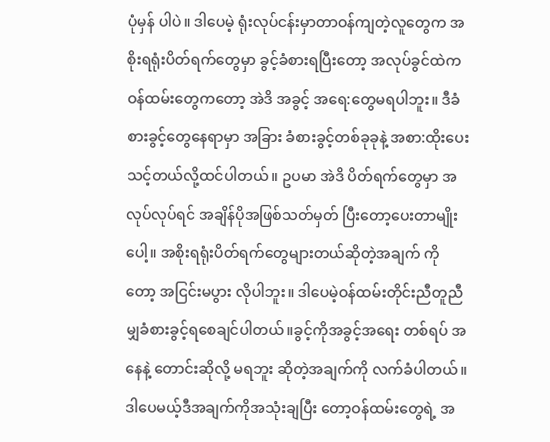ပုံမှန် ပါပဲ။ ဒါပေမဲ့ ရုံးလုပ်ငန်းမှာတာဝန်ကျတဲ့လူတွေက အစိုးရရုံးပိတ်ရက်တွေမှာ ခွင့်ခံစားရပြီးတော့ အလုပ်ခွင်ထဲက ဝန်ထမ်းတွေကတော့ အဲဒိ အခွင့် အရေ:တွေမရပါဘူး။ ဒီခံစားခွင့်တွေနေရာမှာ အခြား ခံစားခွင့်တစ်ခုခုနဲ့ အစာ:ထိုးပေးသင့်တယ်လို့ထင်ပါတယ်။ ဥပမာ အဲဒိ ပိတ်ရက်တွေမှာ အလုပ်လုပ်ရင် အချိန်ပိုအဖြစ်သတ်မှတ် ပြီးတော့ပေးတာမျိုးပေါ့။ အစိုးရရုံးပိတ်ရက်တွေများတယ်ဆိုတဲ့အချက် ကိုတော့ အငြင်းမပွား လိုပါဘူး။ ဒါပေမဲ့ဝန်ထမ်းတိုင်းညီတူညီမျှခံစားခွင့်ရစေချင်ပါတယ်။ခွင့်ကိုအခွင့်အရေး တစ်ရပ် အနေနဲ့ တောင်းဆိုလို့ မရဘူး ဆိုတဲ့အချက်ကို လက်ခံပါတယ်။ဒါပေမယ့်ဒီအချက်ကိုအသုံးချပြီး တော့ဝန်ထမ်းတွေရဲ့ အ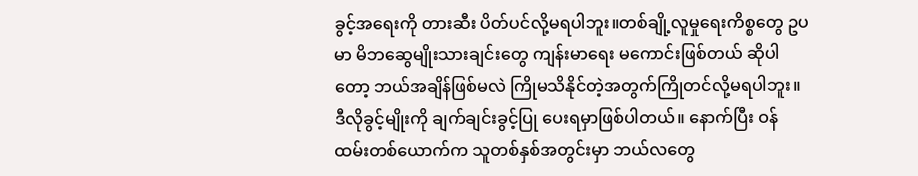ခွင့်အရေးကို တားဆီး ပိတ်ပင်လို့မရပါဘူး။တစ်ချို့လူမှုရေးကိစ္စတွေ ဥပမာ မိဘဆွေမျိုးသားချင်းတွေ ကျန်းမာရေး မကောင်းဖြစ်တယ် ဆိုပါတော့ ဘယ်အချိန်ဖြစ်မလဲ ကြိုမသိနိုင်တဲ့အတွက်ကြိုတင်လို့မရပါဘူး။ ဒီလိုခွင့်မျိုးကို ချက်ချင်းခွင့်ပြု ပေးရမှာဖြစ်ပါတယ်။ နောက်ပြီး ဝန်ထမ်းတစ်ယောက်က သူတစ်နှစ်အတွင်းမှာ ဘယ်လတွေ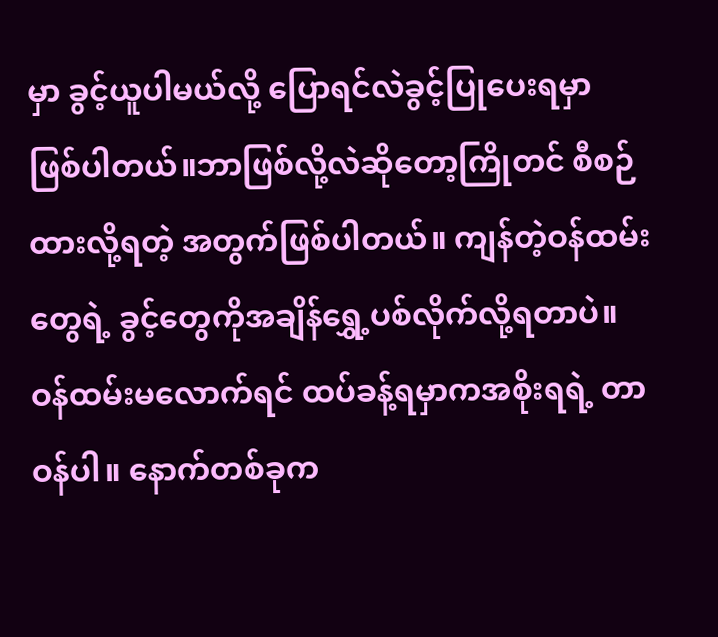မှာ ခွင့်ယူပါမယ်လို့ ပြောရင်လဲခွင့်ပြုပေးရမှာ ဖြစ်ပါတယ်။ဘာဖြစ်လို့လဲဆိုတော့ကြိုတင် စီစဉ်ထားလို့ရတဲ့ အတွက်ဖြစ်ပါတယ်။ ကျန်တဲ့ဝန်ထမ်း တွေရဲ့ ခွင့်တွေကိုအချိန်ရွှေ့ပစ်လိုက်လို့ရတာပဲ။ ဝန်ထမ်းမလောက်ရင် ထပ်ခန့်ရမှာကအစိုးရရဲ့ တာဝန်ပါ။ နောက်တစ်ခုက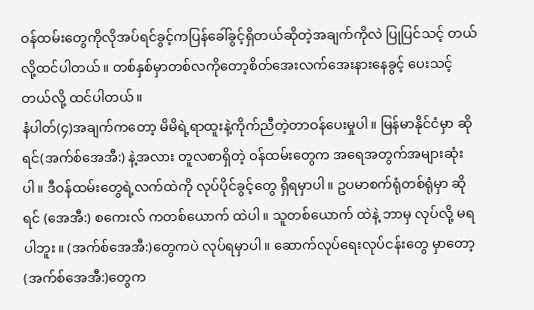ဝန်ထမ်းတွေကိုလိုအပ်ရင်ခွင့်ကပြန်ခေါ်ခွင့်ရှိတယ်ဆိုတဲ့အချက်ကိုလဲ ပြုပြင်သင့် တယ် လို့ထင်ပါတယ်။ တစ်နှစ်မှာတစ်လကိုတော့စိတ်အေးလက်အေးနားနေခွင့် ပေးသင့်တယ်လို့ ထင်ပါတယ်။
နံပါတ်(၄)အချက်ကတော့ မိမိရဲ့ရာထူးနဲ့ကိုက်ညီတဲ့တာဝန်ပေးမှုပါ။ မြန်မာနိုင်ငံမှာ ဆိုရင်(အက်စ်အေအီ:) နဲ့အလား တူလစာရှိတဲ့ ဝန်ထမ်းတွေက အရေအတွက်အများဆုံးပါ။ ဒီဝန်ထမ်းတွေရဲ့လက်ထဲကို လုပ်ပိုင်ခွင့်တွေ ရှိရမှာပါ။ ဥပမာစက်ရုံတစ်ရုံမှာ ဆိုရင် (အေအီ:) စကေးလ် ကတစ်ယောက် ထဲပါ။ သူတစ်ယောက် ထဲနဲ့ ဘာမှ လုပ်လို့ မရပါဘူး။ (အက်စ်အေအီ:)တွေကပဲ လုပ်ရမှာပါ။ ဆောက်လုပ်ရေးလုပ်ငန်းတွေ မှာတော့ (အက်စ်အေအီ:)တွေက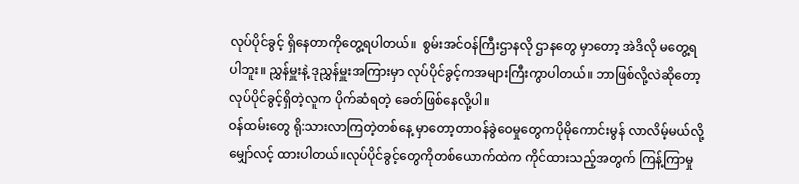လုပ်ပိုင်ခွင့် ရှိနေတာကိုတွေ့ရပါတယ်။  စွမ်းအင်ဝန်ကြီးဌာနလို ဌာနတွေ မှာတော့ အဲဒိလို မတွေ့ရပါဘူး။ ညွှန်မှူးနဲ့ ဒုညွှန်မှူးအကြားမှာ လုပ်ပိုင်ခွင့်ကအများကြီးကွာပါတယ်။ ဘာဖြစ်လို့လဲဆိုတော့ လုပ်ပိုင်ခွင့်ရှိတဲ့လူက ပိုက်ဆံရတဲ့ ခေတ်ဖြစ်နေလို့ပါ။
ဝန်ထမ်းတွေ ရို:သားလာကြတဲ့တစ်နေ့ မှာတော့တာဝန်ခွဲဝေမှုတွေကပိုမိုကောင်းမွန် လာလိမ့်မယ်လို့ မျှော်လင့် ထားပါတယ်။လုပ်ပိုင်ခွင့်တွေကိုတစ်ယောက်ထဲက ကိုင်ထားသည့်အတွက် ကြန့်ကြာမှု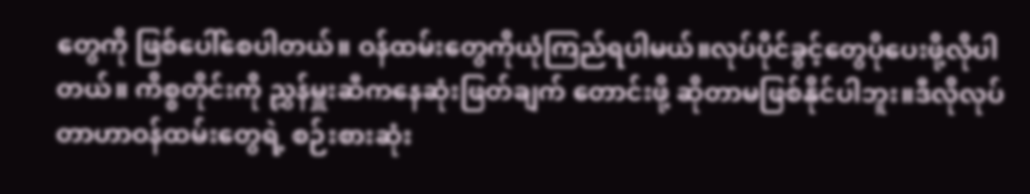တွေကို ဖြစ်ပေါ်စေပါတယ်။ ဝန်ထမ်းတွေကိုယုံကြည်ရပါမယ်။လုပ်ပိုင်ခွင့်တွေပိုပေးဖို့လိုပါတယ်။ ကိစ္စတိုင်းကို ညွှန်မှူးဆီကနေဆုံးဖြတ်ချက် တောင်းဖို့ ဆိုတာမဖြစ်နိုင်ပါဘူး။ဒီလိုလုပ်တာဟာဝန်ထမ်းတွေရဲ့ စဉ်းစားဆုံး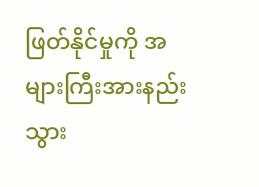ဖြတ်နိုင်မှုကို အများကြီးအားနည်း သွား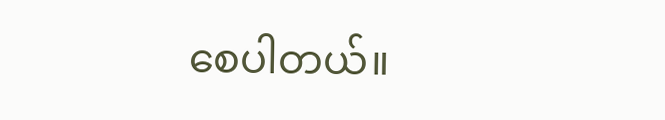စေပါတယ်။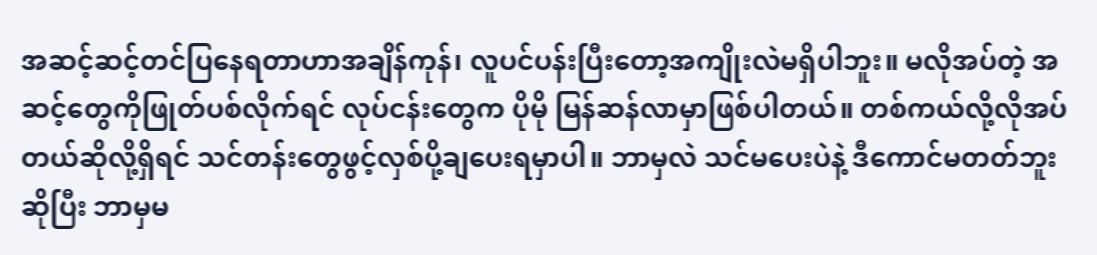အဆင့်ဆင့်တင်ပြနေရတာဟာအချိန်ကုန်၊ လူပင်ပန်းပြီးတော့အကျိုးလဲမရှိပါဘူး။ မလိုအပ်တဲ့ အဆင့်တွေကိုဖြုတ်ပစ်လိုက်ရင် လုပ်ငန်းတွေက ပိုမို မြန်ဆန်လာမှာဖြစ်ပါတယ်။ တစ်ကယ်လို့လိုအပ်တယ်ဆိုလို့ရှိရင် သင်တန်းတွေဖွင့်လှစ်ပို့ချပေးရမှာပါ။ ဘာမှလဲ သင်မပေးပဲနဲ့ ဒီကောင်မတတ်ဘူးဆိုပြီး ဘာမှမ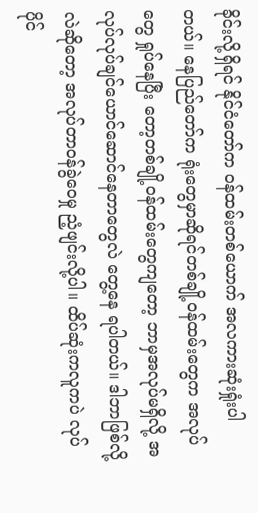ခိုင်းလို့ရှိရင် နိုင်ငံတော်က ဝန်ထမ်းတစ်ယောက် အလကားဆုံးရှုံးပါတယ်။ နေပြည်တော်က ရုံးတွေမှာဆိုရင်တစ်ချို့ဝန်ထမ်းတွေက အလုပ်တွေ ရှုပ်နေပြီး တော့တစ်ချို့ဝန်ထမ်းတွေကျတော့ ဘာမှအလုပ်မရှိလို့ အလုပ်လုပ်ချင်ယောင်ဆောင်နေတာတွေလဲ တွေ့နေ ရပါတယ်။ ဒါဘာဖြစ်လို့လဲဆိုတော့ အလုပ်တာဝန်ခွဲဝေမှု ညံ့ဖျင်းလို့ပါ။ ထိပ်ဆုံးကလူကပဲ လုပ်ပိုင်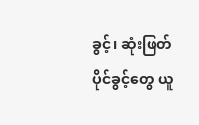ခွင့်၊ ဆုံးဖြတ်ပိုင်ခွင့်တွေ ယူ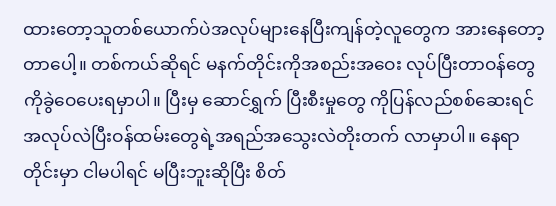ထားတော့သူတစ်ယောက်ပဲအလုပ်များနေပြီးကျန်တဲ့လူတွေက အားနေတော့ တာပေါ့။ တစ်ကယ်ဆိုရင် မနက်တိုင်းကိုအစည်းအဝေး လုပ်ပြီးတာဝန်တွေကိုခွဲဝေပေးရမှာပါ။ ပြီးမှ ဆောင်ရွှက် ပြီးစီးမှုတွေ ကိုပြန်လည်စစ်ဆေးရင် အလုပ်လဲပြီးဝန်ထမ်းတွေရဲ့အရည်အသွေးလဲတိုးတက် လာမှာပါ။ နေရာတိုင်းမှာ ငါမပါရင် မပြီးဘူးဆိုပြီး စိတ်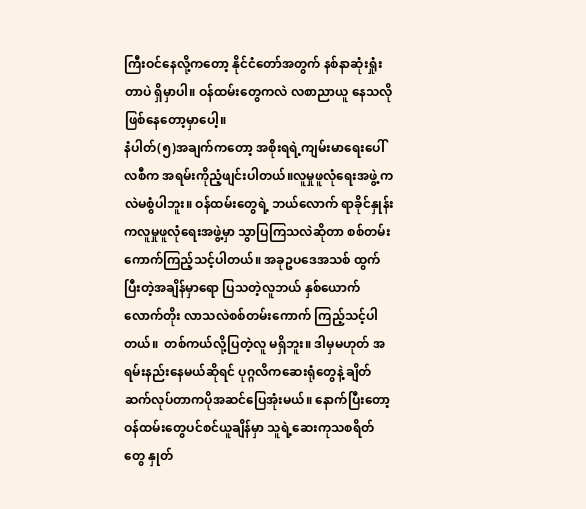ကြီးဝင်နေလို့ကတော့ နိုင်ငံတော်အတွက် နစ်နာဆုံးရှုံးတာပဲ ရှိမှာပါ။ ဝန်ထမ်းတွေကလဲ လစာညာယူ နေသလိုဖြစ်နေတော့မှာပေါ့။
နံပါတ်(၅)အချက်ကတော့ အစိုးရရဲ့ကျမ်းမာရေးပေါ်လစီက အရမ်းကိုညံ့ဖျင်းပါတယ်။လူမှုဖူလုံရေးအဖွဲ့ ကလဲမစွံပါဘူး။ ဝန်ထမ်းတွေရဲ့ ဘယ်လောက် ရာခိုင်နှုန်း ကလူမှုဖူလုံရေးအဖွဲ့မှာ သွာပြကြသလဲဆိုတာ စစ်တမ်း ကောက်ကြည့်သင့်ပါတယ်။ အခုဥပဒေအသစ် ထွက်ပြီးတဲ့အချိန်မှာရော ပြသတဲ့လူဘယ် နှစ်ယောက် လောက်တိုး လာသလဲစစ်တမ်းကောက် ကြည့်သင့်ပါတယ်။  တစ်ကယ်လို့ပြတဲ့လူ မရှိဘူး။ ဒါမှမဟုတ် အရမ်းနည်းနေမယ်ဆိုရင် ပုဂ္ဂလိကဆေးရုံတွေနဲ့ ချိတ်ဆက်လုပ်တာကပိုအဆင်ပြေအုံးမယ်။ နောက်ပြီးတော့ ဝန်ထမ်းတွေပင်စင်ယူချိန်မှာ သူရဲ့ဆေးကုသစရိတ်တွေ နှုတ်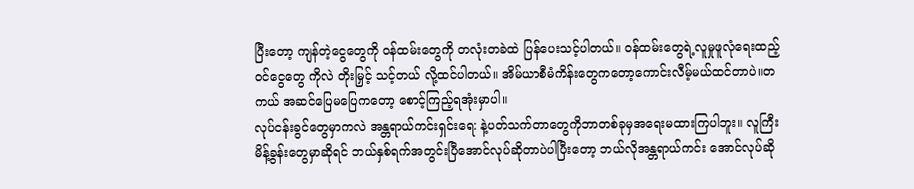ပြီးတော့ ကျန်တဲ့ငွေတွေကို ဝန်ထမ်းတွေကို တလုံးတခဲထဲ ပြန်ပေးသင့်ပါတယ်။ ဝန်ထမ်းတွေရဲ့လူမှုဖူလုံရေးထည့် ဝင်ငွေတွေ ကိုလဲ တိုးမြှင့် သင့်တယ် လို့ထင်ပါတယ်။ အိမ်ယာစီမံကိန်းတွေကတော့ကောင်းလီမ့်မယ်ထင်တာပဲ။တကယ် အဆင်ပြေမပြေကတော့ စောင့်ကြည့်ရအုံးမှာပါ။
လုပ်ငန်းခွင်တွေမှာကလဲ အန္တရာယ်ကင်းရှင်းရေ: နဲ့ပတ်သက်တာတွေကိုဘာတစ်ခုမှအရေးမထားကြပါဘူး။ လူကြီး မိန့်ခွန်းတွေမှာဆိုရင် ဘယ်နှစ်ရက်အတွင်းပြီအောင်လုပ်ဆိုတာပဲပါပြီးတော့ ဘယ်လိုအန္တရာယ်ကင်း အောင်လုပ်ဆို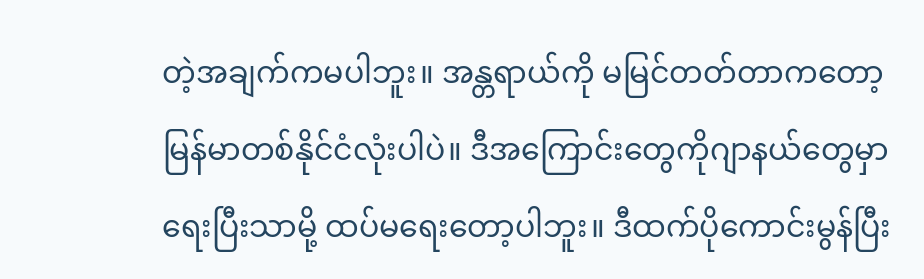တဲ့အချက်ကမပါဘူး။ အန္တရာယ်ကို မမြင်တတ်တာကတော့မြန်မာတစ်နိုင်ငံလုံးပါပဲ။ ဒီအကြောင်းတွေကိုဂျာနယ်တွေမှာရေးပြီးသာမို့ ထပ်မရေးတော့ပါဘူး။ ဒီထက်ပိုကောင်းမွန်ပြီး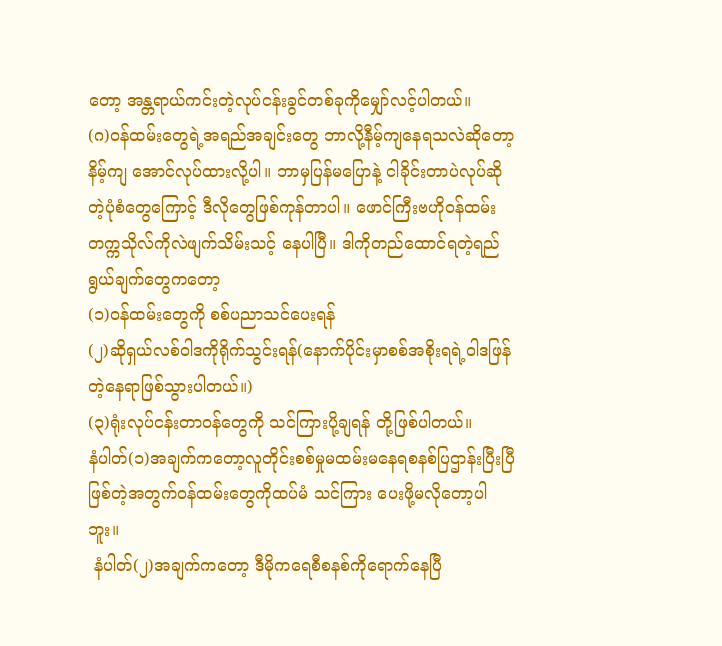တော့ အန္တရာယ်ကင်းတဲ့လုပ်ငန်းခွင်တစ်ခုကိုမျှော်လင့်ပါတယ်။
(ဂ)ဝန်ထမ်းတွေရဲ့အရည်အချင်းတွေ ဘာလို့နီမ့်ကျနေရသလဲဆိုတော့နိမ့်ကျ အောင်လုပ်ထားလို့ပါ။ ဘာမှပြန်မပြောနဲ့ ငါခိုင်းတာပဲလုပ်ဆိုတဲ့ပုံစံတွေကြောင့် ဒီလိုတွေဖြစ်ကုန်တာပါ။ ဖောင်ကြီးဗဟိုဝန်ထမ်း တက္ကသိုလ်ကိုလဲဖျက်သိမ်းသင့် နေပါပြီ။ ဒါကိုတည်ထောင်ရတဲ့ရည်ရွယ်ချက်တွေကတော့
(၁)ဝန်ထမ်းတွေကို စစ်ပညာသင်ပေးရန်
(၂)ဆိုရှယ်လစ်ဝါဒကိုရိုက်သွင်းရန်(နောက်ပိုင်းမှာစစ်အစိုးရရဲ့ဝါဒဖြန်တဲ့နေရာဖြစ်သွားပါတယ်။)
(၃)ရုံးလုပ်ငန်းတာဝန်တွေကို သင်ကြားပို့ချရန် တို့ဖြစ်ပါတယ်။
နံပါတ်(၁)အချက်ကတော့လူတိုင်းစစ်မှုမထမ်းမနေရစနစ်ပြဌာန်းပြီးပြီဖြစ်တဲ့အတွက်ဝန်ထမ်းတွေကိုထပ်မံ သင်ကြား ပေးဖို့မလိုတော့ပါဘူး။
 နံပါတ်(၂)အချက်ကတော့ ဒီမိုကရေစီစနစ်ကိုရောက်နေပြီ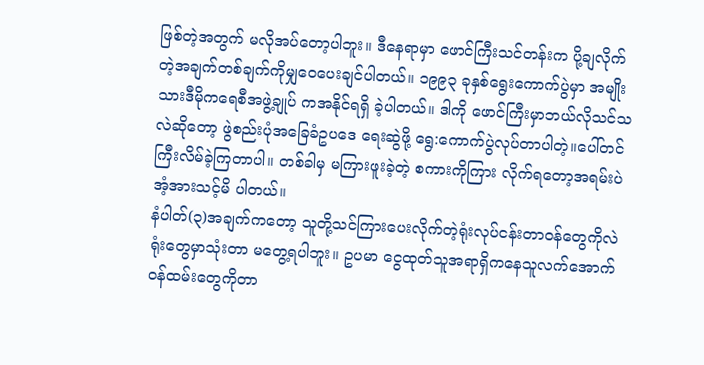ဖြစ်တဲ့အတွက် မလိုအပ်တော့ပါဘူး။ ဒီနေရာမှာ ဖောင်ကြီးသင်တန်းက ပို့ချလိုက်တဲ့အချက်တစ်ချက်ကိုမျှဝေပေးချင်ပါတယ်။ ၁၉၉၃ ခုနှစ်ရွေးကောက်ပွဲမှာ အမျိုးသားဒီမိုကရေစီအဖွဲ့ချုပ် ကအနိုင်ရရှိ ခဲ့ပါတယ်။ ဒါကို ဖောင်ကြီးမှာဘယ်လိုသင်သလဲဆိုတော့ ဖွဲစည်းပုံအခြေခံဥပဒေ ရေးဆွဲဖို့ ရွေ:ကောက်ပွဲလုပ်တာပါတဲ့။ပေါ်တင်ကြီးလိမ်ခဲ့ကြတာပါ။ တစ်ခါမှ မကြားဖူးခဲ့တဲ့ စကားကိုကြား လိုက်ရတော့အရမ်းပဲအံ့အားသင့်မိ ပါတယ်။
နံပါတ်(၃)အချက်ကတော့ သူတို့သင်ကြားပေးလိုက်တဲ့ရုံးလုပ်ငန်းတာဝန်တွေကိုလဲရုံးတွေမှာသုံးတာ မတွေ့ရပါဘူး။ ဥပမာ ငွေထုတ်သူအရာရှိကနေသူလက်အောက်ဝန်ထမ်းတွေကိုတာ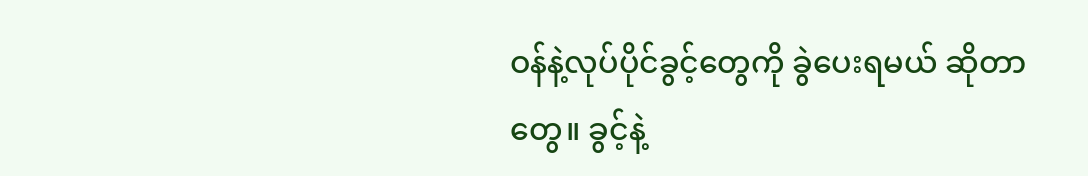ဝန်နဲ့လုပ်ပိုင်ခွင့်တွေကို ခွဲပေးရမယ် ဆိုတာတွေ။ ခွင့်နဲ့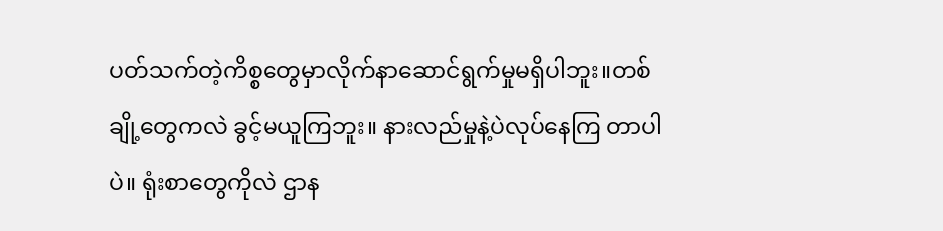ပတ်သက်တဲ့ကိစ္စတွေမှာလိုက်နာဆောင်ရွက်မှုမရှိပါဘူး။တစ်ချို့တွေကလဲ ခွင့်မယူကြဘူး။ နားလည်မှုနဲ့ပဲလုပ်နေကြ တာပါပဲ။ ရုံးစာတွေကိုလဲ ဌာန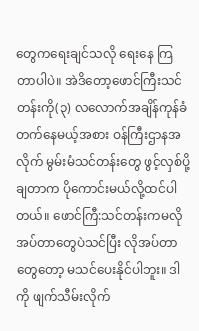တွေကရေးချင်သလို ရေးနေ ကြတာပါပဲ။ အဲဒိတော့ဖောင်ကြီးသင်တန်းကို(၃) လလောက်အချိန်ကုန်ခံတက်နေမယ့်အစား ဝန်ကြီးဌာနအလိုက် မွမ်းမံသင်တန်းတွေ ဖွင့်လှစ်ပို့ချတာက ပိုကောင်းမယ်လို့ထင်ပါတယ်။ ဖောင်ကြီ:သင်တန်းကမလိုအပ်တာတွေပဲသင်ပြီး လိုအပ်တာတွေတော့ မသင်ပေးနိုင်ပါဘူး။ ဒါကို ဖျက်သီမ်းလိုက်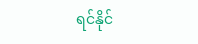ရင်နိုင်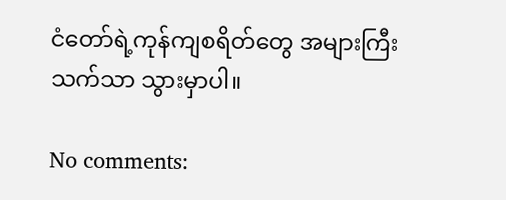ငံတော်ရဲ့ကုန်ကျစရိတ်တွေ အများကြီး သက်သာ သွားမှာပါ။

No comments: